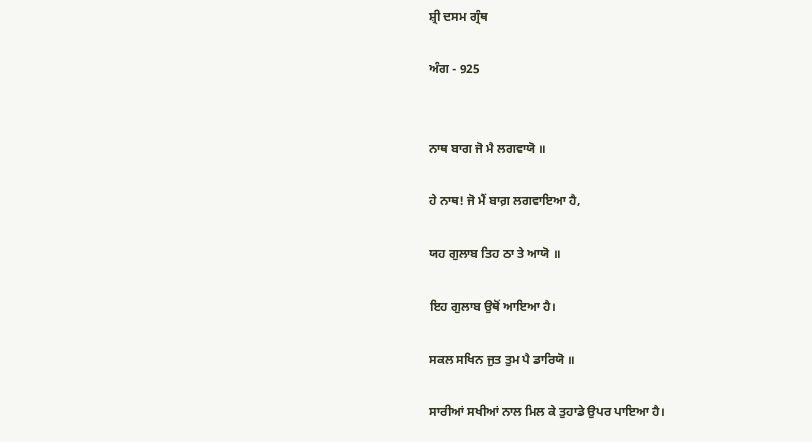ਸ਼੍ਰੀ ਦਸਮ ਗ੍ਰੰਥ

ਅੰਗ - 925


ਨਾਥ ਬਾਗ ਜੋ ਮੈ ਲਗਵਾਯੋ ॥

ਹੇ ਨਾਥ! ਜੋ ਮੈਂ ਬਾਗ਼ ਲਗਵਾਇਆ ਹੈ,

ਯਹ ਗੁਲਾਬ ਤਿਹ ਠਾ ਤੇ ਆਯੋ ॥

ਇਹ ਗੁਲਾਬ ਉਥੋਂ ਆਇਆ ਹੈ।

ਸਕਲ ਸਖਿਨ ਜੁਤ ਤੁਮ ਪੈ ਡਾਰਿਯੋ ॥

ਸਾਰੀਆਂ ਸਖੀਆਂ ਨਾਲ ਮਿਲ ਕੇ ਤੁਹਾਡੇ ਉਪਰ ਪਾਇਆ ਹੈ।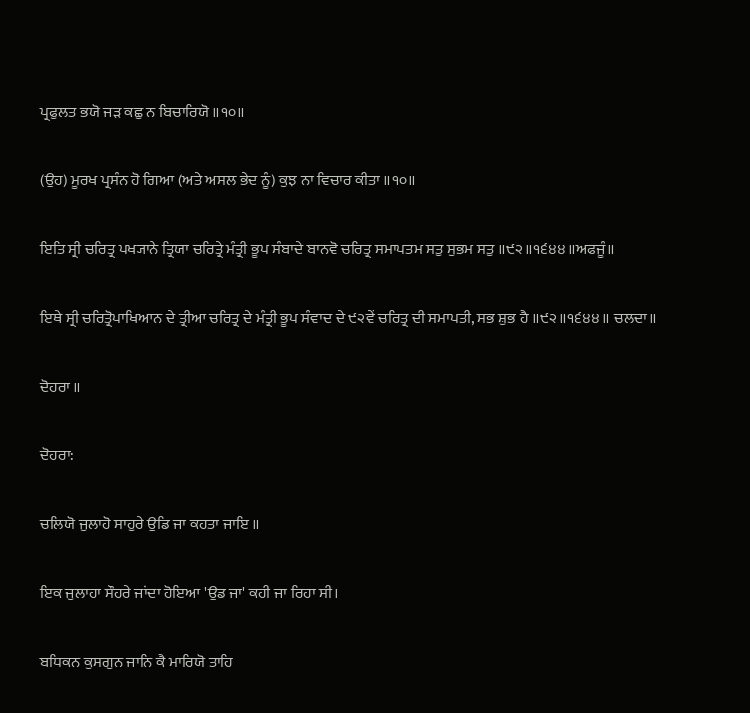ਪ੍ਰਫੁਲਤ ਭਯੋ ਜੜ ਕਛੁ ਨ ਬਿਚਾਰਿਯੋ ॥੧੦॥

(ਉਹ) ਮੂਰਖ ਪ੍ਰਸੰਨ ਹੋ ਗਿਆ (ਅਤੇ ਅਸਲ ਭੇਦ ਨੂੰ) ਕੁਝ ਨਾ ਵਿਚਾਰ ਕੀਤਾ ॥੧੦॥

ਇਤਿ ਸ੍ਰੀ ਚਰਿਤ੍ਰ ਪਖ੍ਯਾਨੇ ਤ੍ਰਿਯਾ ਚਰਿਤ੍ਰੇ ਮੰਤ੍ਰੀ ਭੂਪ ਸੰਬਾਦੇ ਬਾਨਵੋ ਚਰਿਤ੍ਰ ਸਮਾਪਤਮ ਸਤੁ ਸੁਭਮ ਸਤੁ ॥੯੨॥੧੬੪੪॥ਅਫਜੂੰ॥

ਇਥੇ ਸ੍ਰੀ ਚਰਿਤ੍ਰੋਪਾਖਿਆਨ ਦੇ ਤ੍ਰੀਆ ਚਰਿਤ੍ਰ ਦੇ ਮੰਤ੍ਰੀ ਭੂਪ ਸੰਵਾਦ ਦੇ ੯੨ਵੇਂ ਚਰਿਤ੍ਰ ਦੀ ਸਮਾਪਤੀ, ਸਭ ਸ਼ੁਭ ਹੈ ॥੯੨॥੧੬੪੪॥ ਚਲਦਾ॥

ਦੋਹਰਾ ॥

ਦੋਹਰਾ:

ਚਲਿਯੋ ਜੁਲਾਹੋ ਸਾਹੁਰੇ ਉਡਿ ਜਾ ਕਹਤਾ ਜਾਇ ॥

ਇਕ ਜੁਲਾਹਾ ਸੌਹਰੇ ਜਾਂਦਾ ਹੋਇਆ 'ਉਡ ਜਾ' ਕਹੀ ਜਾ ਰਿਹਾ ਸੀ।

ਬਧਿਕਨ ਕੁਸਗੁਨ ਜਾਨਿ ਕੈ ਮਾਰਿਯੋ ਤਾਹਿ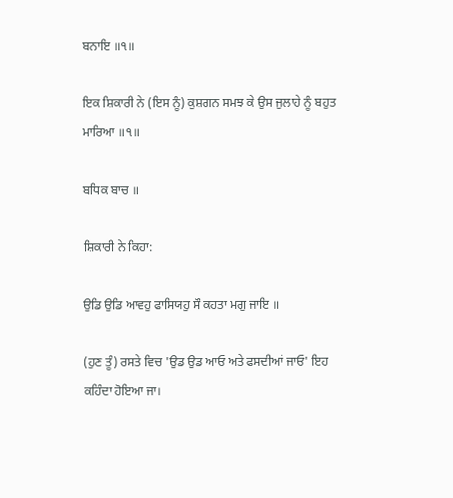ਬਨਾਇ ॥੧॥

ਇਕ ਸ਼ਿਕਾਰੀ ਨੇ (ਇਸ ਨੂੰ) ਕੁਸ਼ਗਨ ਸਮਝ ਕੇ ਉਸ ਜੁਲਾਹੇ ਨੂੰ ਬਹੁਤ ਮਾਰਿਆ ॥੧॥

ਬਧਿਕ ਬਾਚ ॥

ਸ਼ਿਕਾਰੀ ਨੇ ਕਿਹਾ:

ਉਡਿ ਉਡਿ ਆਵਹੁ ਫਾਸਿਯਹੁ ਸੌ ਕਹਤਾ ਮਗੁ ਜਾਇ ॥

(ਹੁਣ ਤੂੰ) ਰਸਤੇ ਵਿਚ 'ਉਡ ਉਡ ਆਓ ਅਤੇ ਫਸਦੀਆਂ ਜਾਓ' ਇਹ ਕਹਿੰਦਾ ਹੋਇਆ ਜਾ।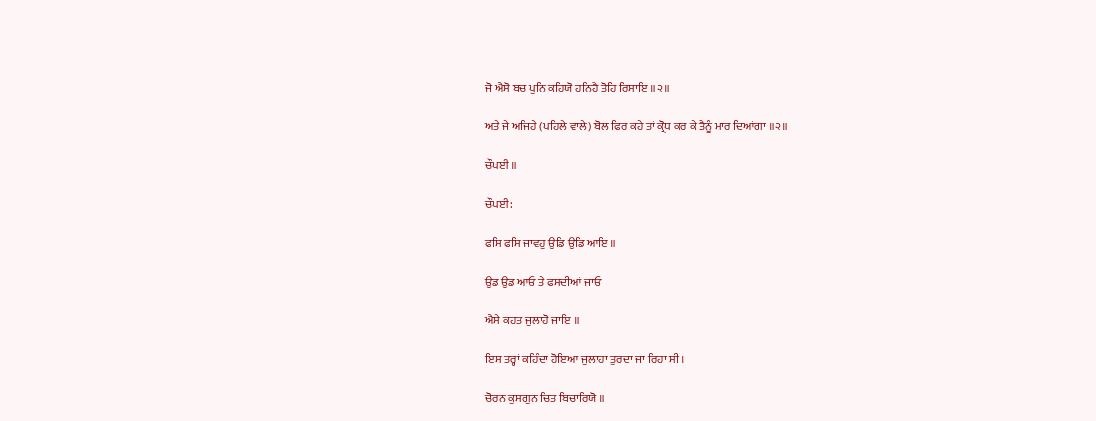ਜੋ ਐਸੋ ਬਚ ਪੁਨਿ ਕਹਿਯੋ ਹਨਿਹੈ ਤੋਹਿ ਰਿਸਾਇ ॥੨॥

ਅਤੇ ਜੇ ਅਜਿਹੇ (ਪਹਿਲੇ ਵਾਲੇ) ਬੋਲ ਫਿਰ ਕਹੇ ਤਾਂ ਕ੍ਰੋਧ ਕਰ ਕੇ ਤੈਨੂੰ ਮਾਰ ਦਿਆਂਗਾ ॥੨॥

ਚੌਪਈ ॥

ਚੌਪਈ:

ਫਸਿ ਫਸਿ ਜਾਵਹੁ ਉਡਿ ਉਡਿ ਆਇ ॥

ਉਡ ਉਡ ਆਓ ਤੇ ਫਸਦੀਆਂ ਜਾਓ

ਐਸੇ ਕਹਤ ਜੁਲਾਹੋ ਜਾਇ ॥

ਇਸ ਤਰ੍ਹਾਂ ਕਹਿੰਦਾ ਹੋਇਆ ਜੁਲਾਹਾ ਤੁਰਦਾ ਜਾ ਰਿਹਾ ਸੀ।

ਚੋਰਨ ਕੁਸਗੁਨ ਚਿਤ ਬਿਚਾਰਿਯੋ ॥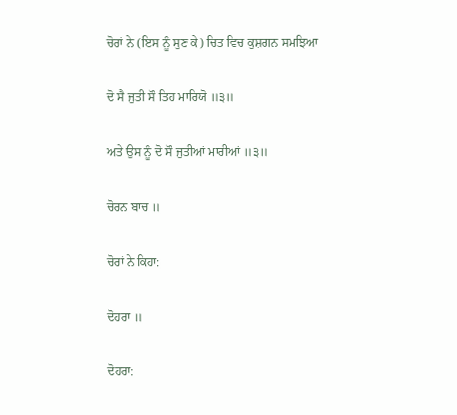ਚੋਰਾਂ ਨੇ (ਇਸ ਨੂੰ ਸੁਣ ਕੇ) ਚਿਤ ਵਿਚ ਕੁਸ਼ਗਨ ਸਮਝਿਆ

ਦੋ ਸੈ ਜੁਤੀ ਸੌ ਤਿਹ ਮਾਰਿਯੋ ॥੩॥

ਅਤੇ ਉਸ ਨੂੰ ਦੋ ਸੌ ਜੁਤੀਆਂ ਮਾਰੀਆਂ ॥੩॥

ਚੋਰਨ ਬਾਚ ॥

ਚੋਰਾਂ ਨੇ ਕਿਹਾ:

ਦੋਹਰਾ ॥

ਦੋਹਰਾ: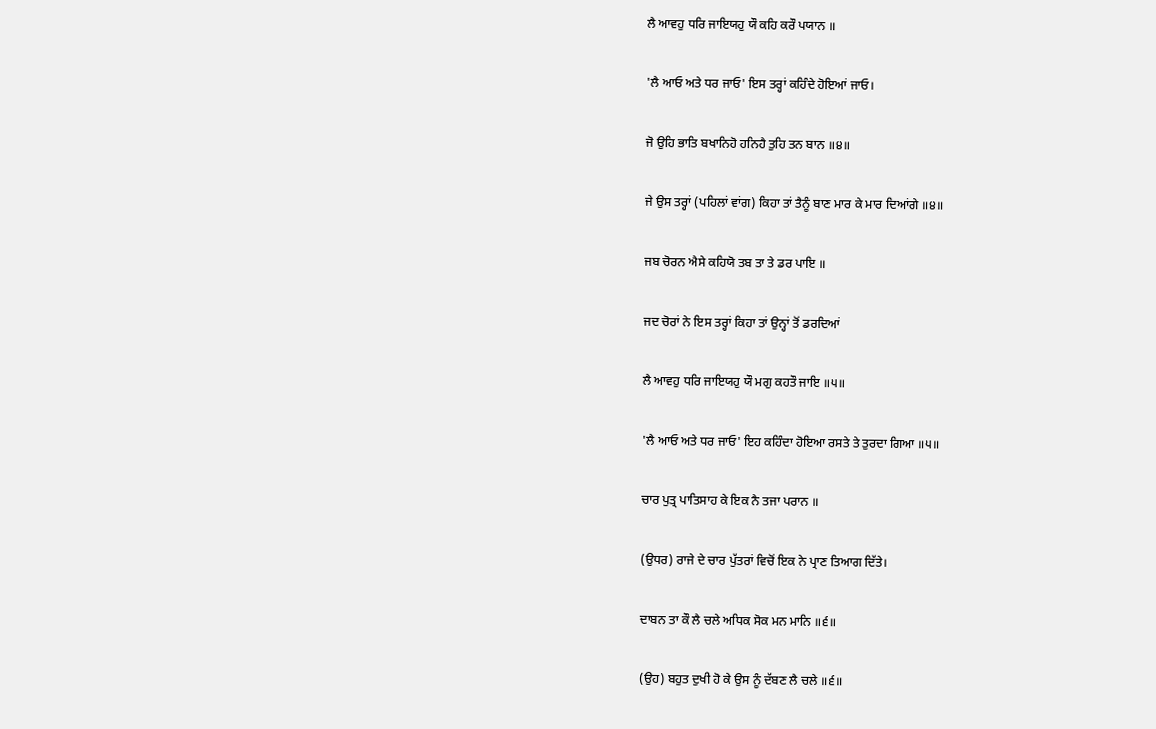ਲੈ ਆਵਹੁ ਧਰਿ ਜਾਇਯਹੁ ਯੌ ਕਹਿ ਕਰੌ ਪਯਾਨ ॥

'ਲੈ ਆਓ ਅਤੇ ਧਰ ਜਾਓ' ਇਸ ਤਰ੍ਹਾਂ ਕਹਿੰਦੇ ਹੋਇਆਂ ਜਾਓ।

ਜੋ ਉਹਿ ਭਾਤਿ ਬਖਾਨਿਹੋ ਹਨਿਹੈ ਤੁਹਿ ਤਨ ਬਾਨ ॥੪॥

ਜੇ ਉਸ ਤਰ੍ਹਾਂ (ਪਹਿਲਾਂ ਵਾਂਗ) ਕਿਹਾ ਤਾਂ ਤੈਨੂੰ ਬਾਣ ਮਾਰ ਕੇ ਮਾਰ ਦਿਆਂਗੇ ॥੪॥

ਜਬ ਚੋਰਨ ਐਸੇ ਕਹਿਯੋ ਤਬ ਤਾ ਤੇ ਡਰ ਪਾਇ ॥

ਜਦ ਚੋਰਾਂ ਨੇ ਇਸ ਤਰ੍ਹਾਂ ਕਿਹਾ ਤਾਂ ਉਨ੍ਹਾਂ ਤੋਂ ਡਰਦਿਆਂ

ਲੈ ਆਵਹੁ ਧਰਿ ਜਾਇਯਹੁ ਯੌ ਮਗੁ ਕਹਤੌ ਜਾਇ ॥੫॥

'ਲੈ ਆਓ ਅਤੇ ਧਰ ਜਾਓ' ਇਹ ਕਹਿੰਦਾ ਹੋਇਆ ਰਸਤੇ ਤੇ ਤੁਰਦਾ ਗਿਆ ॥੫॥

ਚਾਰ ਪੁਤ੍ਰ ਪਾਤਿਸਾਹ ਕੇ ਇਕ ਨੈ ਤਜਾ ਪਰਾਨ ॥

(ਉਧਰ) ਰਾਜੇ ਦੇ ਚਾਰ ਪੁੱਤਰਾਂ ਵਿਚੋਂ ਇਕ ਨੇ ਪ੍ਰਾਣ ਤਿਆਗ ਦਿੱਤੇ।

ਦਾਬਨ ਤਾ ਕੌ ਲੈ ਚਲੇ ਅਧਿਕ ਸੋਕ ਮਨ ਮਾਨਿ ॥੬॥

(ਉਹ) ਬਹੁਤ ਦੁਖੀ ਹੋ ਕੇ ਉਸ ਨੂੰ ਦੱਬਣ ਲੈ ਚਲੇ ॥੬॥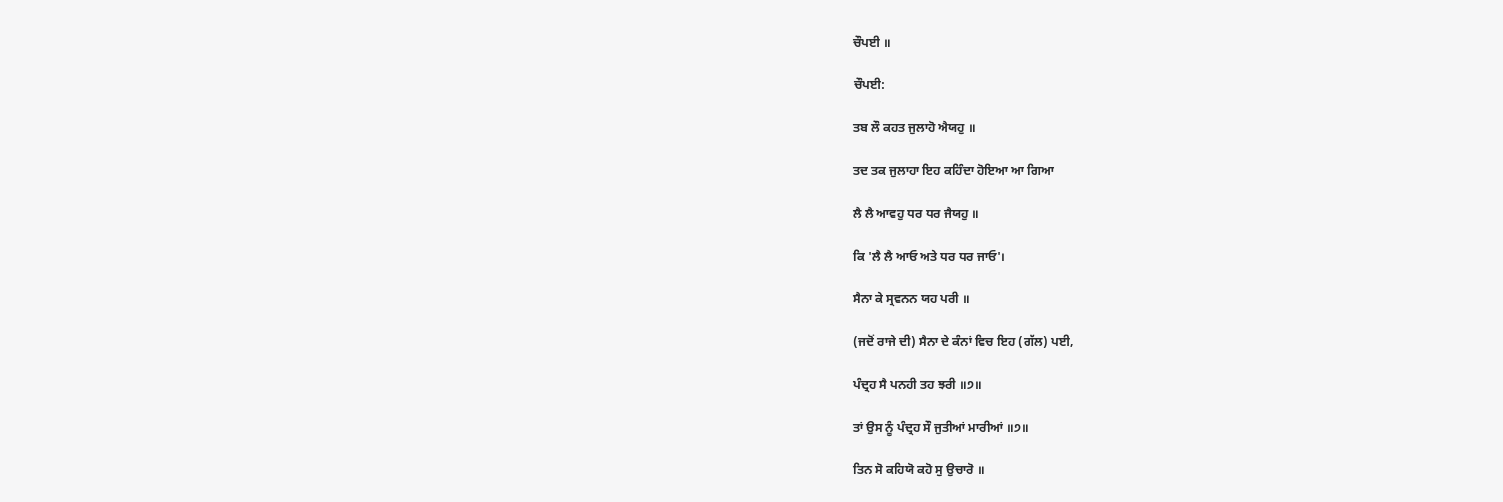ਚੌਪਈ ॥

ਚੌਪਈ:

ਤਬ ਲੌ ਕਹਤ ਜੁਲਾਹੋ ਐਯਹੁ ॥

ਤਦ ਤਕ ਜੁਲਾਹਾ ਇਹ ਕਹਿੰਦਾ ਹੋਇਆ ਆ ਗਿਆ

ਲੈ ਲੈ ਆਵਹੁ ਧਰ ਧਰ ਜੈਯਹੁ ॥

ਕਿ 'ਲੈ ਲੈ ਆਓ ਅਤੇ ਧਰ ਧਰ ਜਾਓ'।

ਸੈਨਾ ਕੇ ਸ੍ਰਵਨਨ ਯਹ ਪਰੀ ॥

(ਜਦੋਂ ਰਾਜੇ ਦੀ) ਸੈਨਾ ਦੇ ਕੰਨਾਂ ਵਿਚ ਇਹ (ਗੱਲ) ਪਈ,

ਪੰਦ੍ਰਹ ਸੈ ਪਨਹੀ ਤਹ ਝਰੀ ॥੭॥

ਤਾਂ ਉਸ ਨੂੰ ਪੰਦ੍ਰਹ ਸੌ ਜੁਤੀਆਂ ਮਾਰੀਆਂ ॥੭॥

ਤਿਨ ਸੋ ਕਹਿਯੋ ਕਹੋ ਸੁ ਉਚਾਰੋ ॥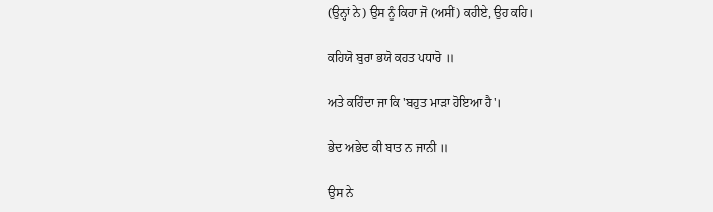(ਉਨ੍ਹਾਂ ਨੇ) ਉਸ ਨੂੰ ਕਿਹਾ ਜੋ (ਅਸੀਂ) ਕਹੀਏ, ਉਹ ਕਹਿ।

ਕਹਿਯੋ ਬੁਰਾ ਭਯੋ ਕਹਤ ਪਧਾਰੋ ॥

ਅਤੇ ਕਹਿੰਦਾ ਜਾ ਕਿ 'ਬਹੁਤ ਮਾੜਾ ਹੋਇਆ ਹੈ'।

ਭੇਦ ਅਭੇਦ ਕੀ ਬਾਤ ਨ ਜਾਨੀ ॥

ਉਸ ਨੇ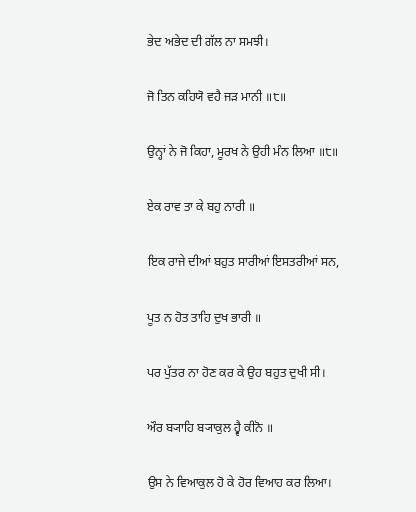ਭੇਦ ਅਭੇਦ ਦੀ ਗੱਲ ਨਾ ਸਮਝੀ।

ਜੋ ਤਿਨ ਕਹਿਯੋ ਵਹੈ ਜੜ ਮਾਨੀ ॥੮॥

ਉਨ੍ਹਾਂ ਨੇ ਜੋ ਕਿਹਾ, ਮੂਰਖ ਨੇ ਉਹੀ ਮੰਨ ਲਿਆ ॥੮॥

ਏਕ ਰਾਵ ਤਾ ਕੇ ਬਹੁ ਨਾਰੀ ॥

ਇਕ ਰਾਜੇ ਦੀਆਂ ਬਹੁਤ ਸਾਰੀਆਂ ਇਸਤਰੀਆਂ ਸਨ,

ਪੂਤ ਨ ਹੋਤ ਤਾਹਿ ਦੁਖ ਭਾਰੀ ॥

ਪਰ ਪੁੱਤਰ ਨਾ ਹੋਣ ਕਰ ਕੇ ਉਹ ਬਹੁਤ ਦੁਖੀ ਸੀ।

ਔਰ ਬ੍ਯਾਹਿ ਬ੍ਯਾਕੁਲ ਹ੍ਵੈ ਕੀਨੋ ॥

ਉਸ ਨੇ ਵਿਆਕੁਲ ਹੋ ਕੇ ਹੋਰ ਵਿਆਹ ਕਰ ਲਿਆ।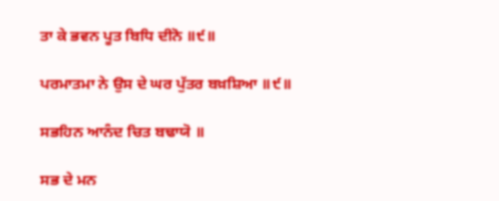ਤਾ ਕੇ ਭਵਨ ਪੂਤ ਬਿਧਿ ਦੀਨੋ ॥੯॥

ਪਰਮਾਤਮਾ ਨੇ ਉਸ ਦੇ ਘਰ ਪੁੱਤਰ ਬਖ਼ਸ਼ਿਆ ॥੯॥

ਸਭਹਿਨ ਆਨੰਦ ਚਿਤ ਬਢਾਯੋ ॥

ਸਭ ਦੇ ਮਨ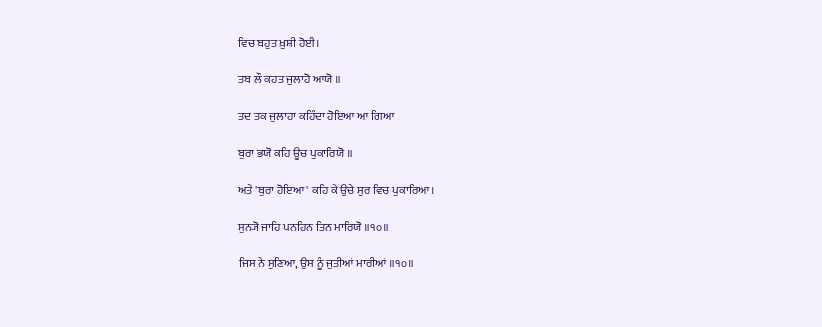ਵਿਚ ਬਹੁਤ ਖ਼ੁਸ਼ੀ ਹੋਈ।

ਤਬ ਲੌ ਕਹਤ ਜੁਲਾਹੋ ਆਯੋ ॥

ਤਦ ਤਕ ਜੁਲਾਹਾ ਕਹਿੰਦਾ ਹੋਇਆ ਆ ਗਿਆ

ਬੁਰਾ ਭਯੋ ਕਹਿ ਊਚ ਪੁਕਾਰਿਯੋ ॥

ਅਤੇ 'ਬੁਰਾ ਹੋਇਆ' ਕਹਿ ਕੇ ਉਚੇ ਸੁਰ ਵਿਚ ਪੁਕਾਰਿਆ।

ਸੁਨ੍ਯੋ ਜਾਹਿ ਪਨਹਿਨ ਤਿਨ ਮਾਰਿਯੋ ॥੧੦॥

ਜਿਸ ਨੇ ਸੁਣਿਆ, ਉਸ ਨੂੰ ਜੁਤੀਆਂ ਮਾਰੀਆਂ ॥੧੦॥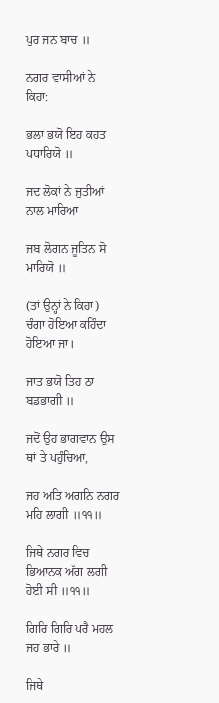ਪੁਰ ਜਨ ਬਾਚ ॥

ਨਗਰ ਵਾਸੀਆਂ ਨੇ ਕਿਹਾ:

ਭਲਾ ਭਯੋ ਇਹ ਕਹਤ ਪਧਾਰਿਯੋ ॥

ਜਦ ਲੋਕਾਂ ਨੇ ਜੁਤੀਆਂ ਨਾਲ ਮਾਰਿਆ

ਜਬ ਲੋਗਨ ਜੂਤਿਨ ਸੋ ਮਾਰਿਯੋ ॥

(ਤਾਂ ਉਨ੍ਹਾਂ ਨੇ ਕਿਹਾ) ਚੰਗਾ ਹੋਇਆ ਕਹਿੰਦਾ ਹੋਇਆ ਜਾ।

ਜਾਤ ਭਯੋ ਤਿਹ ਠਾ ਬਡਭਾਗੀ ॥

ਜਦੋਂ ਉਹ ਭਾਗਵਾਨ ਉਸ ਥਾਂ ਤੇ ਪਹੁੰਚਿਆ,

ਜਹ ਅਤਿ ਅਗਨਿ ਨਗਰ ਮਹਿ ਲਾਗੀ ॥੧੧॥

ਜਿਥੇ ਨਗਰ ਵਿਚ ਭਿਆਨਕ ਅੱਗ ਲਗੀ ਹੋਈ ਸੀ ॥੧੧॥

ਗਿਰਿ ਗਿਰਿ ਪਰੈ ਮਹਲ ਜਹ ਭਾਰੇ ॥

ਜਿਥੇ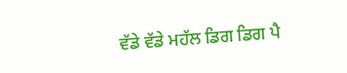ਵੱਡੇ ਵੱਡੇ ਮਹੱਲ ਡਿਗ ਡਿਗ ਪੈ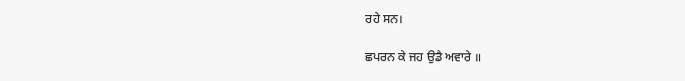ਰਹੇ ਸਨ।

ਛਪਰਨ ਕੇ ਜਹ ਉਡੈ ਅਵਾਰੇ ॥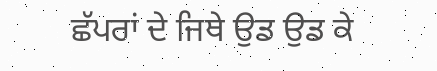ਛੱਪਰਾਂ ਦੇ ਜਿਥੇ ਉਡ ਉਡ ਕੇ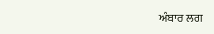ਅੰਬਾਰ ਲਗ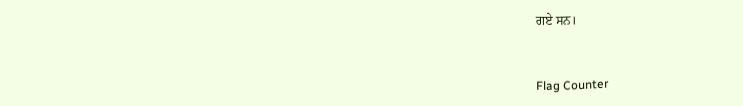ਗਏ ਸਨ।


Flag Counter